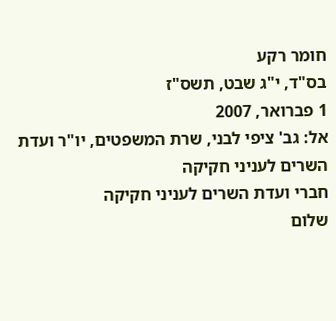חומר רקע
בס"ד, י"ג שבט, תשס"ז
1 פברואר, 2007
אל: גב' ציפי לבני, שרת המשפטים, יו"ר ועדת השרים לעניני חקיקה
חברי ועדת השרים לעניני חקיקה
שלום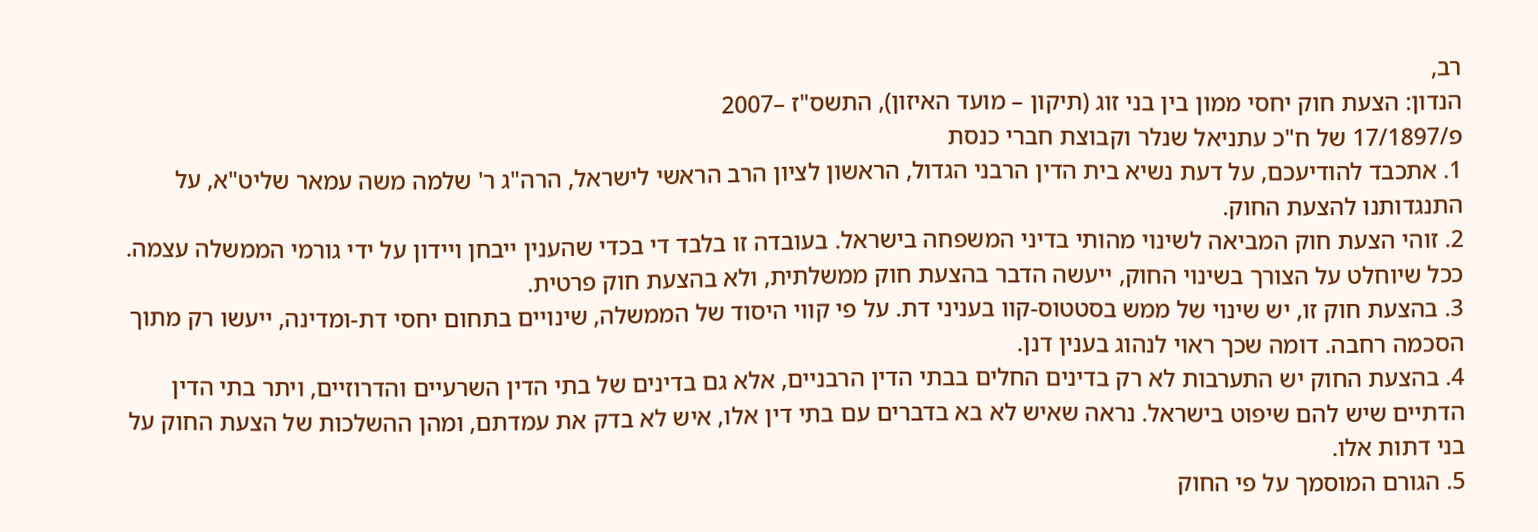רב,
הנדון: הצעת חוק יחסי ממון בין בני זוג (תיקון – מועד האיזון), התשס"ז –2007
פ/17/1897 של ח"כ עתניאל שנלר וקבוצת חברי כנסת
1. אתכבד להודיעכם, על דעת נשיא בית הדין הרבני הגדול, הראשון לציון הרב הראשי לישראל, הרה"ג ר' שלמה משה עמאר שליט"א, על התנגדותנו להצעת החוק.
2. זוהי הצעת חוק המביאה לשינוי מהותי בדיני המשפחה בישראל. בעובדה זו בלבד די בכדי שהענין ייבחן ויידון על ידי גורמי הממשלה עצמה. ככל שיוחלט על הצורך בשינוי החוק, ייעשה הדבר בהצעת חוק ממשלתית, ולא בהצעת חוק פרטית.
3. בהצעת חוק זו, יש שינוי של ממש בסטטוס-קוו בעניני דת. על פי קווי היסוד של הממשלה, שינויים בתחום יחסי דת-ומדינה, ייעשו רק מתוך הסכמה רחבה. דומה שכך ראוי לנהוג בענין דנן.
4. בהצעת החוק יש התערבות לא רק בדינים החלים בבתי הדין הרבניים, אלא גם בדינים של בתי הדין השרעיים והדרוזיים, ויתר בתי הדין הדתיים שיש להם שיפוט בישראל. נראה שאיש לא בא בדברים עם בתי דין אלו, איש לא בדק את עמדתם, ומהן ההשלכות של הצעת החוק על בני דתות אלו.
5. הגורם המוסמך על פי החוק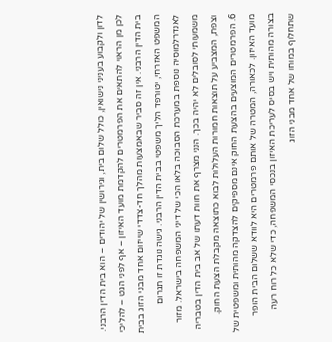לדון ולקבוע בעניני נישואין, כולל שלום בית, וגירושין של יהודים – הוא בית הדין הרבני. לכן מן הראוי להתאים את הפרמטרים להקדמת מועד האיזון – אף לפני הגט – להליכי בית הדין הרבני. אין זה סביר שבאמצעות מהלך חד-צדדי שייזום אחד מבני הזוג בבית המשפט האזרחי, יטורפד הליך משפטי בבית הדין הרבני. גישה נוגדת זו תגרום לאנדרלמוסיה נוספת במערכת הסבוכה בלאו הכי של דיני המשפחה בישראל. מזור משמעותי לסובלים לא יהיה בכך. הנני מצרף את חוות דעתו של אב בית הדין בטבריה וצפת, המצביע על תוצאות חמורות העלולות לבוא כתוצאה מקבלת הצעת החוק.
6. הפרמטרים המוצעים בהצעת החוק אינם מספיקים להצדקה מהותית ומשפטית של מועד האיזון. לכאורה, המטרה של אותם פרמטרים היא לוודא ששלום הבית הופר בצורה מהותית ויש בסיס לעריכת האיזון בנכסי המשפחה, כדי שלא כל רוח רעה שתחלוף במוחו של אחד מבני הזוג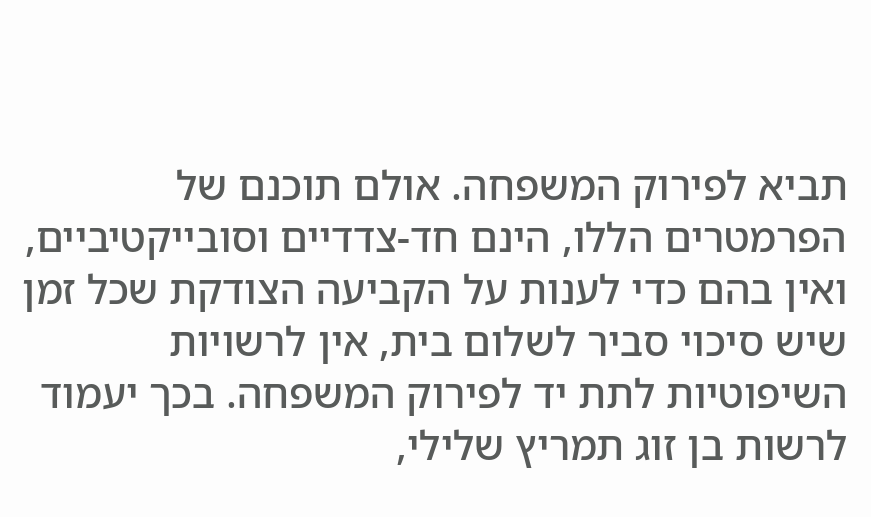תביא לפירוק המשפחה. אולם תוכנם של הפרמטרים הללו, הינם חד-צדדיים וסובייקטיביים, ואין בהם כדי לענות על הקביעה הצודקת שכל זמן שיש סיכוי סביר לשלום בית, אין לרשויות השיפוטיות לתת יד לפירוק המשפחה. בכך יעמוד לרשות בן זוג תמריץ שלילי,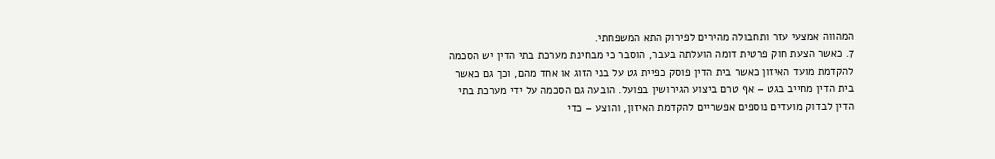המהווה אמצעי עזר ותחבולה מהירים לפירוק התא המשפחתי.
7. כאשר הצעת חוק פרטית דומה הועלתה בעבר, הוסבר כי מבחינת מערכת בתי הדין יש הסכמה להקדמת מועד האיזון כאשר בית הדין פוסק כפיית גט על בני הזוג או אחד מהם, וכך גם כאשר בית הדין מחייב בגט – אף טרם ביצוע הגירושין בפועל. הובעה גם הסכמה על ידי מערכת בתי הדין לבדוק מועדים נוספים אפשריים להקדמת האיזון, והוצע – כדי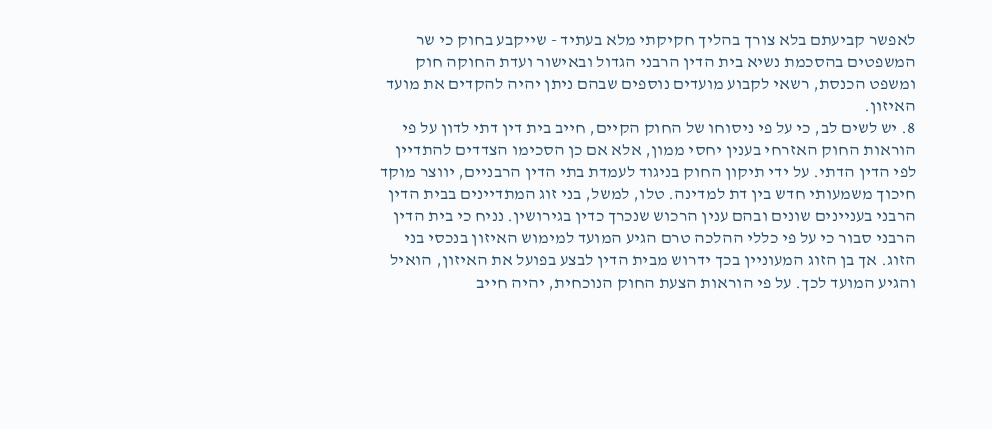לאפשר קביעתם בלא צורך בהליך חקיקתי מלא בעתיד - שייקבע בחוק כי שר המשפטים בהסכמת נשיא בית הדין הרבני הגדול ובאישור ועדת החוקה חוק ומשפט הכנסת, רשאי לקבוע מועדים נוספים שבהם ניתן יהיה להקדים את מועד האיזון.
8. יש לשים לב, כי על פי ניסוחו של החוק הקיים, חייב בית דין דתי לדון על פי הוראות החוק האזרחי בענין יחסי ממון, אלא אם כן הסכימו הצדדים להתדיין לפי הדין הדתי. על ידי תיקון החוק בניגוד לעמדת בתי הדין הרבניים, יווצר מוקד חיכוך משמעותי חדש בין דת למדינה. טלו, למשל, בני זוג המתדיינים בבית הדין הרבני בעניינים שונים ובהם ענין הרכוש שנכרך כדין בגירושין. נניח כי בית הדין הרבני סבור כי על פי כללי ההלכה טרם הגיע המועד למימוש האיזון בנכסי בני הזוג. אך בן הזוג המעוניין בכך ידרוש מבית הדין לבצע בפועל את האיזון, הואיל והגיע המועד לכך. על פי הוראות הצעת החוק הנוכחית, יהיה חייב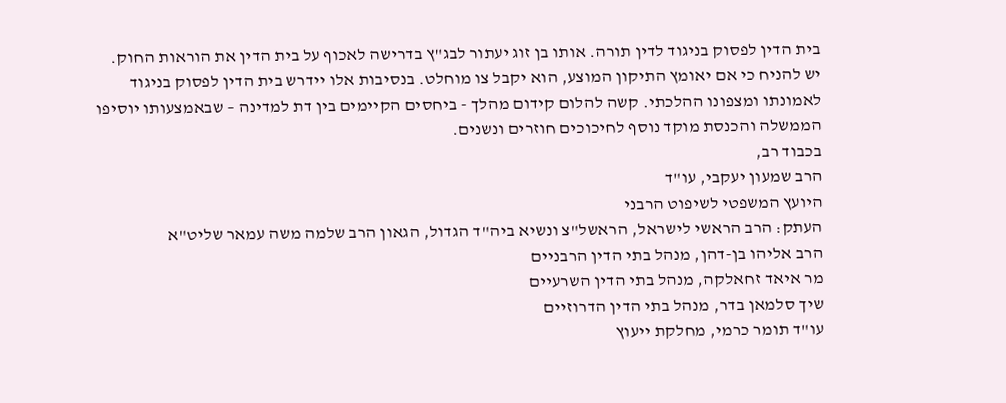בית הדין לפסוק בניגוד לדין תורה. אותו בן זוג יעתור לבג"ץ בדרישה לאכוף על בית הדין את הוראות החוק. יש להניח כי אם יאומץ התיקון המוצע, הוא יקבל צו מוחלט. בנסיבות אלו יידרש בית הדין לפסוק בניגוד לאמונתו ומצפונו ההלכתי. קשה להלום קידום מהלך - ביחסים הקיימים בין דת למדינה – שבאמצעותו יוסיפו הממשלה והכנסת מוקד נוסף לחיכוכים חוזרים ונשנים.
בכבוד רב,
הרב שמעון יעקבי, עו"ד
היועץ המשפטי לשיפוט הרבני
העתק: הרב הראשי לישראל, הראשל"צ ונשיא ביה"ד הגדול, הגאון הרב שלמה משה עמאר שליט"א
הרב אליהו בן-דהן, מנהל בתי הדין הרבניים
מר איאד זחאלקה, מנהל בתי הדין השרעיים
שיך סלמאן בדר, מנהל בתי הדין הדרוזיים
עו"ד תומר כרמי, מחלקת ייעוץ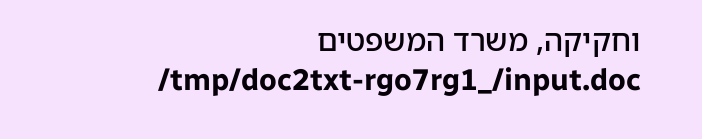וחקיקה, משרד המשפטים
/tmp/doc2txt-rgo7rg1_/input.doc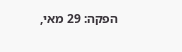הפקה: 29 מאי,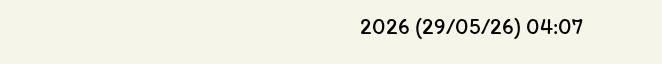2026 (29/05/26) 04:07